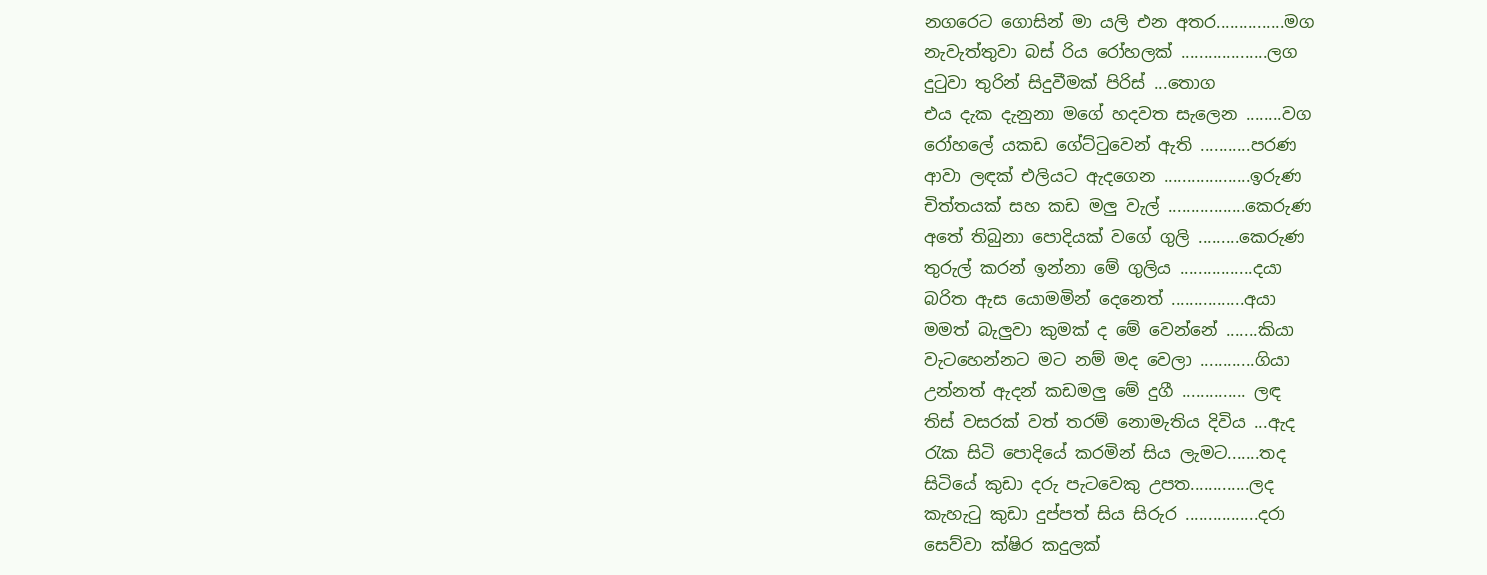නගරෙට ගොසින් මා යලි එන අතර...............මග
නැවැත්තුවා බස් රිය රෝහලක් ...................ලග
දුටුවා තුරින් සිදුවීමක් පිරිස් ...තොග
එය දැක දැනුනා මගේ හදවත සැලෙන ........වග
රෝහලේ යකඩ ගේට්ටුවෙන් ඇති ...........පරණ
ආවා ලඳක් එලියට ඇදගෙන ...................ඉරුණ
චිත්තයක් සහ කඩ මලු වැල් .................කෙරුණ
අතේ තිබුනා පොදියක් වගේ ගුලි .........කෙරුණ
තුරුල් කරන් ඉන්නා මේ ගුලිය ................දයා
බරිත ඇස යොමමින් දෙනෙත් ................අයා
මමත් බැලුවා කුමක් ද මේ වෙන්නේ .......කියා
වැටහෙන්නට මට නම් මද වෙලා ............ගියා
උන්නත් ඇදන් කඩමලු මේ දුගී .............. ලඳ
තිස් වසරක් වත් තරම් නොමැතිය දිවිය ...ඇද
රැක සිටි පොදියේ කරමින් සිය ලැමට.......තද
සිටියේ කුඩා දරු පැටවෙකු උපත.............ලද
කැහැටු කුඩා දුප්පත් සිය සිරුර ................දරා
සෙව්වා ක්ෂිර කදුලක්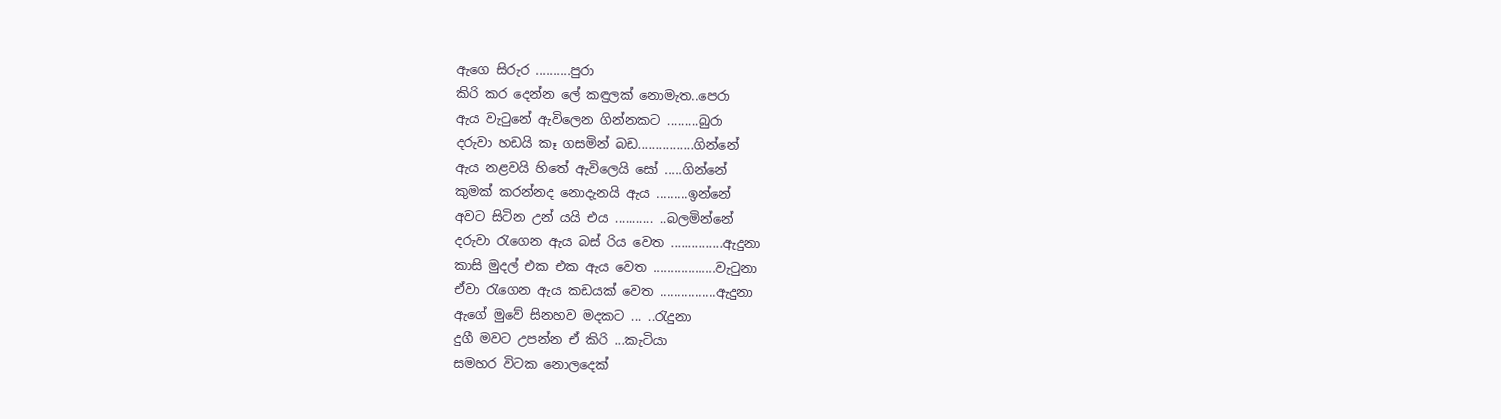ඇගෙ සිරුර ..........පුරා
කිරි කර දෙන්න ලේ කඳුලක් නොමැත..පෙරා
ඇය වැටුනේ ඇවිලෙන ගින්නකට .........බුරා
දරුවා හඩයි කෑ ගසමින් බඩ................ගින්නේ
ඇය නළවයි හිතේ ඇවිලෙයි සෝ .....ගින්නේ
කුමක් කරන්නද නොදැනයි ඇය .........ඉන්නේ
අවට සිටින උන් යයි එය ........... ..බලමින්නේ
දරුවා රැගෙන ඇය බස් රිය වෙත ...............ඇදුනා
කාසි මුදල් එක එක ඇය වෙත ..................වැටුනා
ඒවා රැගෙන ඇය කඩයක් වෙත ................ඇදුනා
ඇගේ මුවේ සිනහව මදකට ... ..රැදුනා
දුගී මවට උපන්න ඒ කිරි ...කැටියා
සමහර විටක නොලදෙක්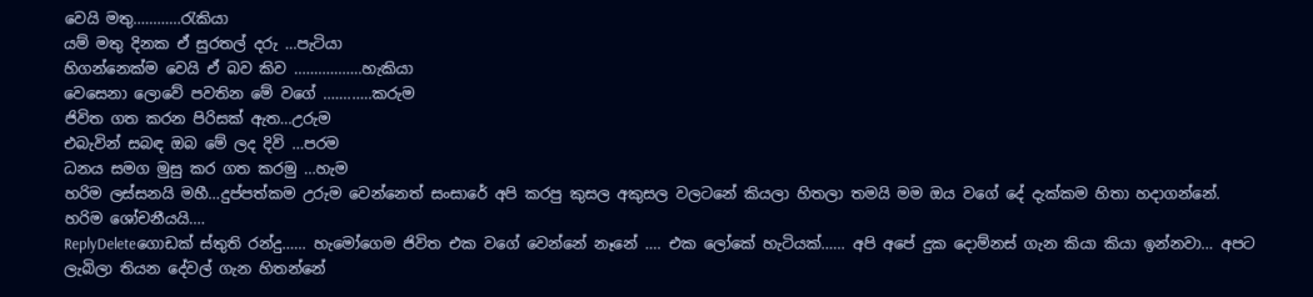වෙයි මතු............රැකියා
යම් මතු දිනක ඒ සුරතල් දරු ...පැටියා
හිගන්නෙක්ම වෙයි ඒ බව කිව .................හැකියා
වෙසෙනා ලොවේ පවතින මේ වගේ ............කරුම
ජිවිත ගත කරන පිරිසක් ඇත...උරුම
එබැවින් සබඳ ඔබ මේ ලද දිවි ...පරම
ධනය සමග මුසු කර ගත කරමු ...හැම
හරිම ලස්සනයි මහී...දුප්පත්කම උරුම වෙන්නෙත් සංසාරේ අපි කරපු කුසල අකුසල වලටනේ කියලා හිතලා තමයි මම ඔය වගේ දේ දැක්කම හිතා හදාගන්නේ. හරිම ශෝචනීයයි....
ReplyDeleteගොඩක් ස්තුති රන්දු...... හැමෝගෙම ජිවිත එක වගේ වෙන්නේ නෑනේ .... එක ලෝකේ හැටියක්...... අපි අපේ දුක දොම්නස් ගැන කියා කියා ඉන්නවා... අපට ලැබිලා තියන දේවල් ගැන හිතන්නේ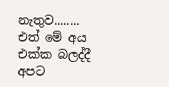නැතුව........ එත් මේ අය එක්ක බලද්දී අපට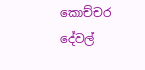කොච්චර දේවල්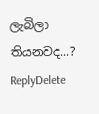ලැබිලා තියනවද...?
ReplyDelete